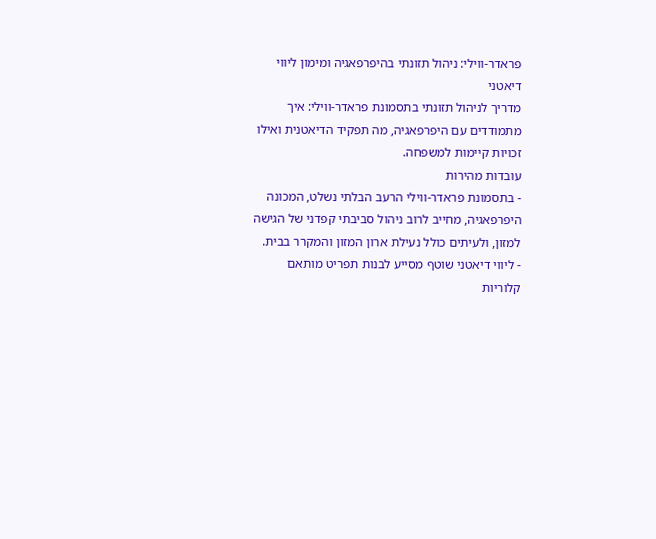פראדר-ווילי: ניהול תזונתי בהיפרפאגיה ומימון ליווי דיאטני
מדריך לניהול תזונתי בתסמונת פראדר-ווילי: איך מתמודדים עם היפרפאגיה, מה תפקיד הדיאטנית ואילו זכויות קיימות למשפחה.
עובדות מהירות
- בתסמונת פראדר-ווילי הרעב הבלתי נשלט, המכונה היפרפאגיה, מחייב לרוב ניהול סביבתי קפדני של הגישה למזון, ולעיתים כולל נעילת ארון המזון והמקרר בבית.
- ליווי דיאטני שוטף מסייע לבנות תפריט מותאם קלוריות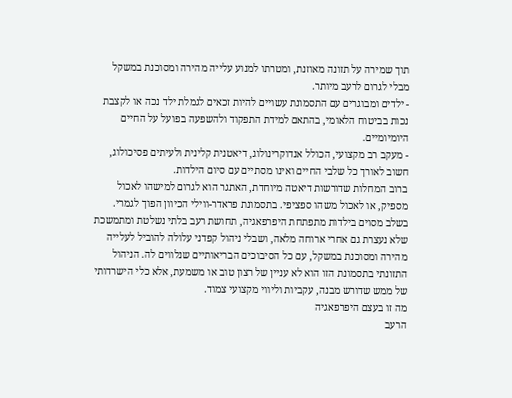תוך שמירה על תזונה מאוזנת, ומטרתו למנוע עלייה מהירה ומסוכנת במשקל מבלי לגרום לרעב מיותר.
- ילדים ומבוגרים עם התסמונת עשויים להיות זכאים לגמלת ילד נכה או לקצבת נכות בביטוח הלאומי, בהתאם למידת התפקוד ולהשפעה בפועל על החיים היומיומיים.
- מעקב רב מקצועי, הכולל אנדוקרינולוג, דיאטנית קלינית ולעיתים פסיכולוג, חשוב לאורך כל שלבי החיים ואינו מסתיים עם סיום הילדות.
ברוב המחלות שדורשות דיאטה מיוחדת, האתגר הוא לגרום למישהו לאכול מספיק, או לאכול משהו ספציפי. בתסמונת פראדר-ווילי הכיוון הפוך לגמרי. בשלב מסוים בילדות מתפתחת היפרפאגיה, תחושת רעב בלתי נשלטת ומתמשכת שלא נעצרת גם אחרי ארוחה מלאה, ושבלי ניהול קפדני עלולה להוביל לעלייה מהירה ומסוכנת במשקל, עם כל הסיבוכים הבריאותיים שנלווים לה. הניהול התזונתי בתסמונת הזו הוא לא עניין של רצון טוב או משמעת, אלא כלי הישרדותי של ממש שדורש מבנה, עקביות וליווי מקצועי צמוד.
מה זו בעצם היפרפאגיה
הרעב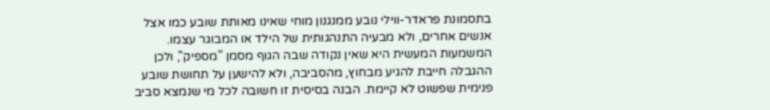בתסמונת פראדר-ווילי נובע ממנגנון מוחי שאינו מאותת שובע כמו אצל אנשים אחרים, ולא מבעיה התנהגותית של הילד או המבוגר עצמו. המשמעות המעשית היא שאין נקודה שבה הגוף מסמן "מספיק", ולכן ההגבלה חייבת להגיע מבחוץ, מהסביבה, ולא להישען על תחושת שובע פנימית שפשוט לא קיימת. הבנה בסיסית זו חשובה לכל מי שנמצא סביב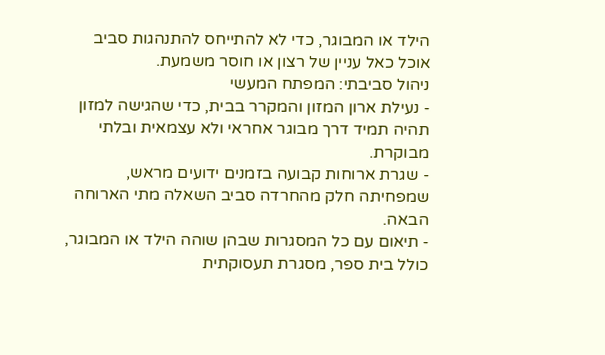הילד או המבוגר, כדי לא להתייחס להתנהגות סביב אוכל כאל עניין של רצון או חוסר משמעת.
ניהול סביבתי: המפתח המעשי
- נעילת ארון המזון והמקרר בבית, כדי שהגישה למזון תהיה תמיד דרך מבוגר אחראי ולא עצמאית ובלתי מבוקרת.
- שגרת ארוחות קבועה בזמנים ידועים מראש, שמפחיתה חלק מהחרדה סביב השאלה מתי הארוחה הבאה.
- תיאום עם כל המסגרות שבהן שוהה הילד או המבוגר, כולל בית ספר, מסגרת תעסוקתית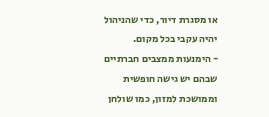או מסגרת דיור, כדי שהניהול יהיה עקבי בכל מקום.
- הימנעות ממצבים חברתיים שבהם יש גישה חופשית וממושכת למזון, כמו שולחן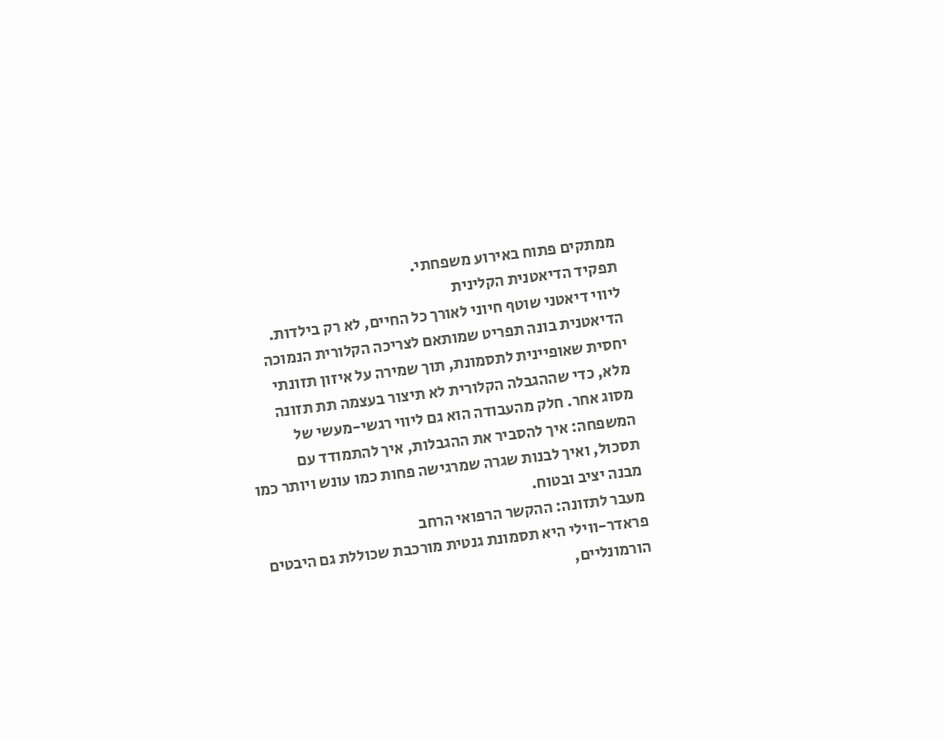ממתקים פתוח באירוע משפחתי.
תפקיד הדיאטנית הקלינית
ליווי דיאטני שוטף חיוני לאורך כל החיים, לא רק בילדות. הדיאטנית בונה תפריט שמותאם לצריכה הקלורית הנמוכה יחסית שאופיינית לתסמונת, תוך שמירה על איזון תזונתי מלא, כדי שההגבלה הקלורית לא תיצור בעצמה תת תזונה מסוג אחר. חלק מהעבודה הוא גם ליווי רגשי-מעשי של המשפחה: איך להסביר את ההגבלות, איך להתמודד עם תסכול, ואיך לבנות שגרה שמרגישה פחות כמו עונש ויותר כמו מבנה יציב ובטוח.
מעבר לתזונה: ההקשר הרפואי הרחב
פראדר-ווילי היא תסמונת גנטית מורכבת שכוללת גם היבטים הורמונליים,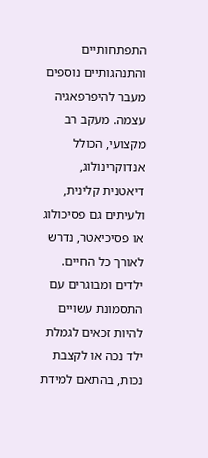התפתחותיים והתנהגותיים נוספים מעבר להיפרפאגיה עצמה. מעקב רב מקצועי, הכולל אנדוקרינולוג, דיאטנית קלינית, ולעיתים גם פסיכולוג או פסיכיאטר, נדרש לאורך כל החיים. ילדים ומבוגרים עם התסמונת עשויים להיות זכאים לגמלת ילד נכה או לקצבת נכות, בהתאם למידת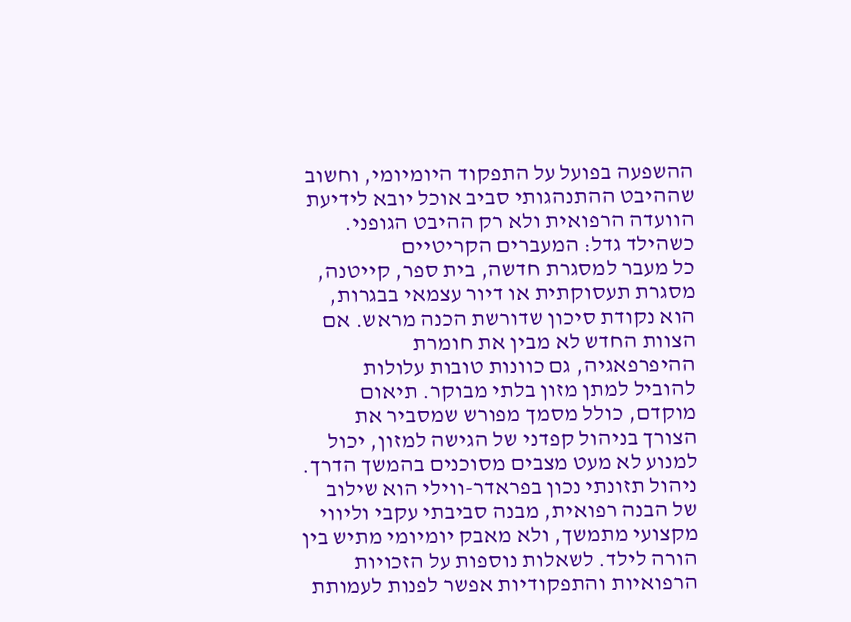ההשפעה בפועל על התפקוד היומיומי, וחשוב שההיבט ההתנהגותי סביב אוכל יובא לידיעת הוועדה הרפואית ולא רק ההיבט הגופני.
כשהילד גדל: המעברים הקריטיים
כל מעבר למסגרת חדשה, בית ספר, קייטנה, מסגרת תעסוקתית או דיור עצמאי בבגרות, הוא נקודת סיכון שדורשת הכנה מראש. אם הצוות החדש לא מבין את חומרת ההיפרפאגיה, גם כוונות טובות עלולות להוביל למתן מזון בלתי מבוקר. תיאום מוקדם, כולל מסמך מפורש שמסביר את הצורך בניהול קפדני של הגישה למזון, יכול למנוע לא מעט מצבים מסוכנים בהמשך הדרך.
ניהול תזונתי נכון בפראדר-ווילי הוא שילוב של הבנה רפואית, מבנה סביבתי עקבי וליווי מקצועי מתמשך, ולא מאבק יומיומי מתיש בין הורה לילד. לשאלות נוספות על הזכויות הרפואיות והתפקודיות אפשר לפנות לעמותת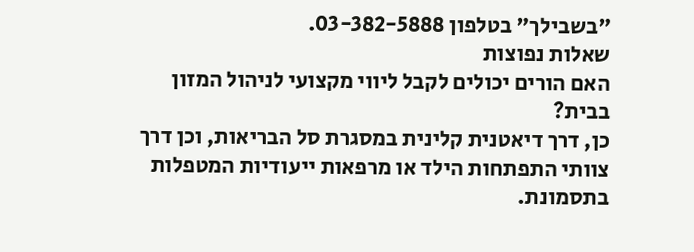"בשבילך" בטלפון 03-382-5888.
שאלות נפוצות
האם הורים יכולים לקבל ליווי מקצועי לניהול המזון בבית?
כן, דרך דיאטנית קלינית במסגרת סל הבריאות, וכן דרך צוותי התפתחות הילד או מרפאות ייעודיות המטפלות בתסמונת.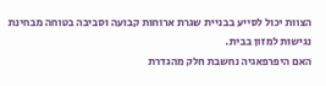הצוות יכול לסייע בבניית שגרת ארוחות קבועה וסביבה בטוחה מבחינת נגישות למזון בבית.
האם היפרפאגיה נחשבת חלק מהגדרת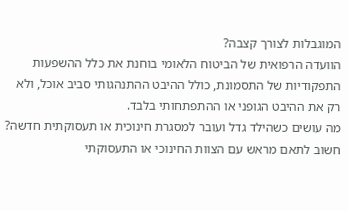המוגבלות לצורך קצבה?
הוועדה הרפואית של הביטוח הלאומי בוחנת את כלל ההשפעות התפקודיות של התסמונת, כולל ההיבט ההתנהגותי סביב אוכל, ולא רק את ההיבט הגופני או ההתפתחותי בלבד.
מה עושים כשהילד גדל ועובר למסגרת חינוכית או תעסוקתית חדשה?
חשוב לתאם מראש עם הצוות החינוכי או התעסוקתי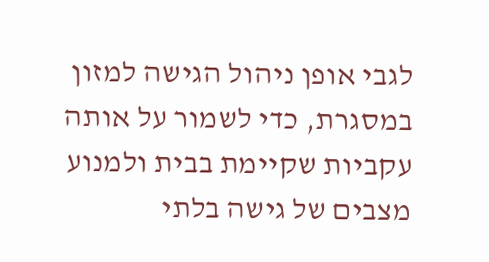לגבי אופן ניהול הגישה למזון במסגרת, כדי לשמור על אותה עקביות שקיימת בבית ולמנוע מצבים של גישה בלתי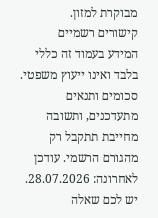מבוקרת למזון.
קישורים רשמיים
המידע בעמוד זה כללי בלבד ואינו ייעוץ משפטי. סכומים ותנאים מתעדכנים, ותשובה מחייבת תתקבל רק מהגורם הרשמי. עודכן לאחרונה: 28.07.2026. יש לכם שאלה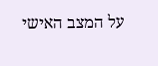על המצב האישי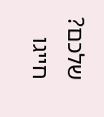שלכם? חייגו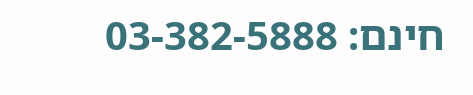חינם: 03-382-5888